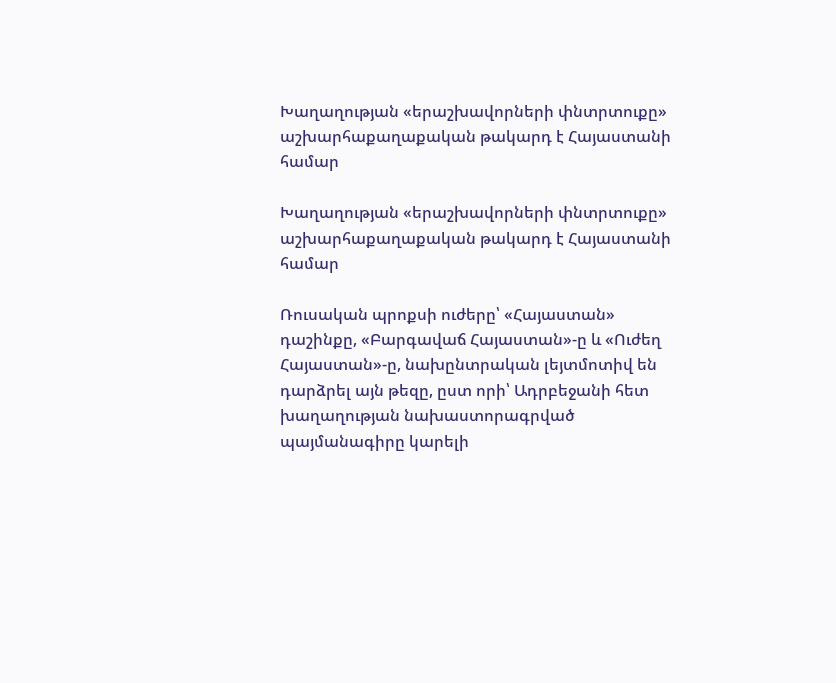Խաղաղության «երաշխավորների փնտրտուքը» աշխարհաքաղաքական թակարդ է Հայաստանի համար

Խաղաղության «երաշխավորների փնտրտուքը» աշխարհաքաղաքական թակարդ է Հայաստանի համար

Ռուսական պրոքսի ուժերը՝ «Հայաստան» դաշինքը, «Բարգավաճ Հայաստան»-ը և «Ուժեղ Հայաստան»-ը, նախընտրական լեյտմոտիվ են դարձրել այն թեզը, ըստ որի՝ Ադրբեջանի հետ խաղաղության նախաստորագրված պայմանագիրը կարելի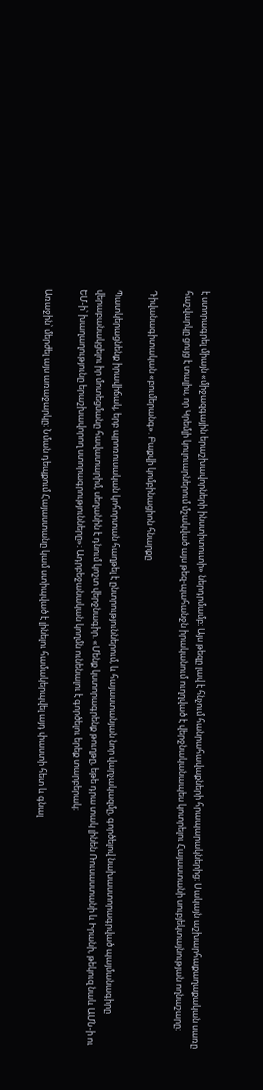է ստորագրել միայն «միջազգային երաշխավորների ինստիտուտի» ներդրմամբ։ Այս թեզը լավ է հնչում հանրահավաքների հրապարակներից։ Սակայն աշխարհաքաղաքական սառը հաշվարկը ցույց է տալիս, որ Կրեմլի կուլուարներում մշակված այս թեզ-պահանջն իրականում ուղղված է վերջնականապես կոտրելու Հայաստանի սուբյեկտայնության ողնաշարը։

Դիվանագիտական «բումերանգ». Բաքվի կոմբինացիոն հնարքը

Պատկերացնենք իրավիճակ, երբ պրոռուսական կոհորտան հաղթել է ընտրություններում, և հայաստանյան նոր վարչակազմը, գործելով նախաստորագրված պայմանագիրը վերաբանակցելու իր մոտեցմանը հավատարիմ, սեղանին է դնում կոշտ վերջնագիր. «Մենք կստորագրենք թուղթը, եթե դրա տակ լինեն Ռուսաստանի և Իրանի, թեկուզ նաև ԱՄՆ-ի ու ԵՄ-ի՝ խաղաղությունը երաշխավորող ստորագրությունները»։ Ադրբեջանական կողմն ունենալու է գործելու երեք տարբերակ։

Առաջին՝ մերժել այս առաջարկը։ Նման դեպքում Հայաստանը կամ ստիպված է լինելու համակերպվել այդ փաստի հետ և գնալ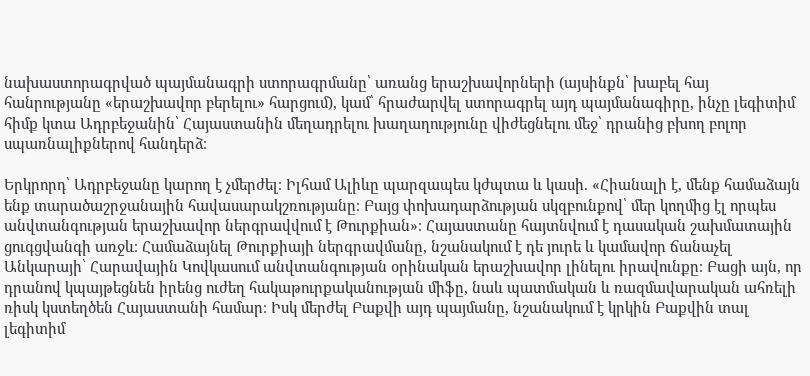նախաստորագրված պայմանագրի ստորագրմանը՝ առանց երաշխավորների (այսինքն՝ խաբել հայ հանրությանը «երաշխավոր բերելու» հարցում), կամ՝ հրաժարվել ստորագրել այդ պայմանագիրը, ինչը լեգիտիմ հիմք կտա Ադրբեջանին՝ Հայաստանին մեղադրելու խաղաղությունը վիժեցնելու մեջ՝ դրանից բխող բոլոր սպառնալիքներով հանդերձ։

Երկրորդ՝ Ադրբեջանը կարող է չմերժել։ Իլհամ Ալիևը պարզապես կժպտա և կասի. «Հիանալի է, մենք համաձայն ենք տարածաշրջանային հավասարակշռությանը։ Բայց փոխադարձության սկզբունքով՝ մեր կողմից էլ որպես անվտանգության երաշխավոր ներգրավվում է Թուրքիան»։ Հայաստանը հայտնվում է դասական շախմատային ցուգցվանգի առջև։ Համաձայնել Թուրքիայի ներգրավմանը, նշանակում է դե յուրե և կամավոր ճանաչել Անկարայի՝ Հարավային Կովկասում անվտանգության օրինական երաշխավոր լինելու իրավունքը։ Բացի այն, որ դրանով կպայթեցնեն իրենց ուժեղ հակաթուրքականության միֆը, նաև պատմական և ռազմավարական ահռելի ռիսկ կստեղծեն Հայաստանի համար։ Իսկ մերժել Բաքվի այդ պայմանը, նշանակում է կրկին Բաքվին տալ լեգիտիմ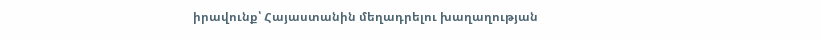իրավունք՝ Հայաստանին մեղադրելու խաղաղության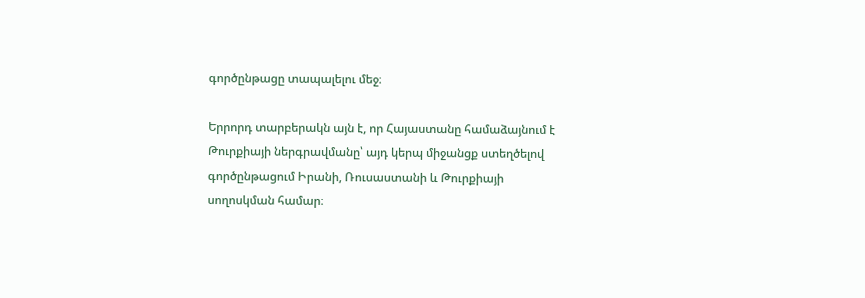գործընթացը տապալելու մեջ։

Երրորդ տարբերակն այն է, որ Հայաստանը համաձայնում է Թուրքիայի ներգրավմանը՝ այդ կերպ միջանցք ստեղծելով գործընթացում Իրանի, Ռուսաստանի և Թուրքիայի սողոսկման համար։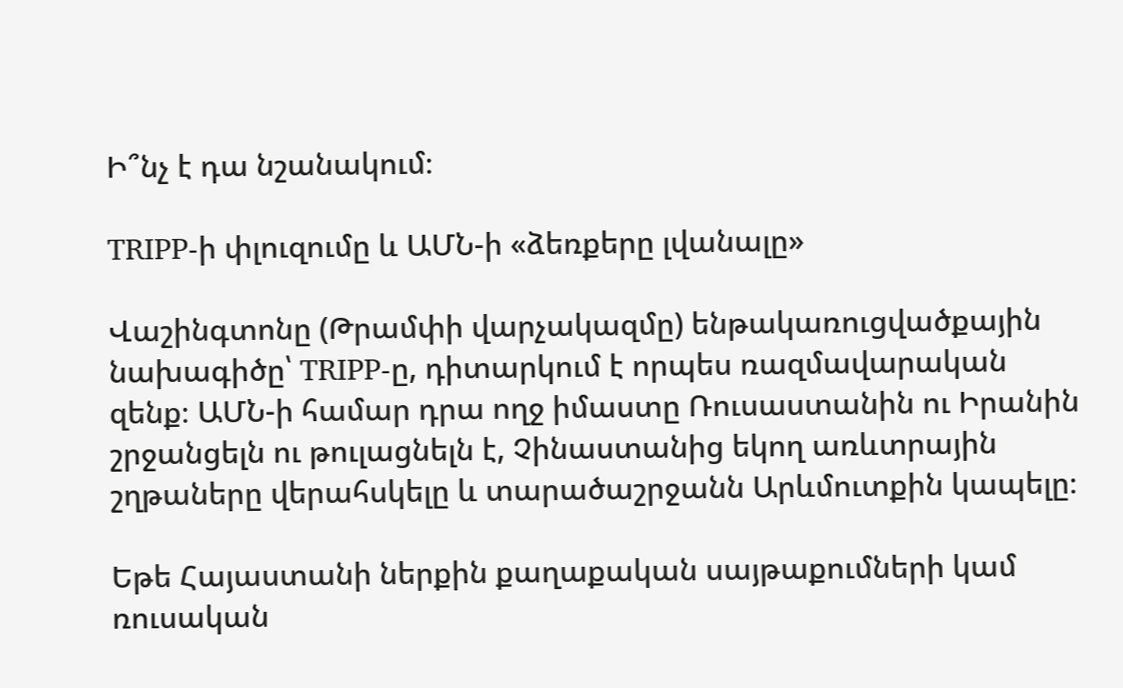Ի՞նչ է դա նշանակում։

TRIPP-ի փլուզումը և ԱՄՆ-ի «ձեռքերը լվանալը»

Վաշինգտոնը (Թրամփի վարչակազմը) ենթակառուցվածքային նախագիծը՝ TRIPP-ը, դիտարկում է որպես ռազմավարական զենք։ ԱՄՆ-ի համար դրա ողջ իմաստը Ռուսաստանին ու Իրանին շրջանցելն ու թուլացնելն է, Չինաստանից եկող առևտրային շղթաները վերահսկելը և տարածաշրջանն Արևմուտքին կապելը։

Եթե Հայաստանի ներքին քաղաքական սայթաքումների կամ ռուսական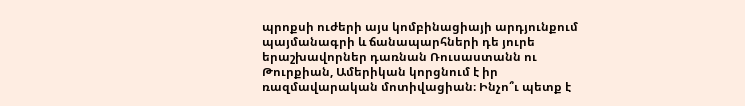պրոքսի ուժերի այս կոմբինացիայի արդյունքում պայմանագրի և ճանապարհների դե յուրե երաշխավորներ դառնան Ռուսաստանն ու Թուրքիան, Ամերիկան կորցնում է իր ռազմավարական մոտիվացիան։ Ինչո՞ւ պետք է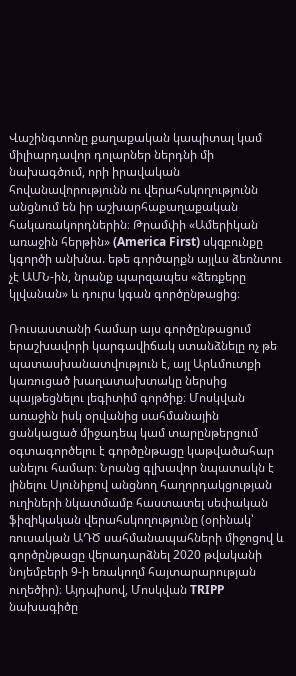Վաշինգտոնը քաղաքական կապիտալ կամ միլիարդավոր դոլարներ ներդնի մի նախագծում, որի իրավական հովանավորությունն ու վերահսկողությունն անցնում են իր աշխարհաքաղաքական հակառակորդներին։ Թրամփի «Ամերիկան առաջին հերթին» (America First) սկզբունքը կգործի անխնա. եթե գործարքն այլևս ձեռնտու չէ ԱՄՆ-ին, նրանք պարզապես «ձեռքերը կլվանան» և դուրս կգան գործընթացից։

Ռուսաստանի համար այս գործընթացում երաշխավորի կարգավիճակ ստանձնելը ոչ թե պատասխանատվություն է, այլ Արևմուտքի կառուցած խաղատախտակը ներսից պայթեցնելու լեգիտիմ գործիք։ Մոսկվան առաջին իսկ օրվանից սահմանային ցանկացած միջադեպ կամ տարընթերցում օգտագործելու է գործընթացը կաթվածահար անելու համար։ Նրանց գլխավոր նպատակն է լինելու Սյունիքով անցնող հաղորդակցության ուղիների նկատմամբ հաստատել սեփական ֆիզիկական վերահսկողությունը (օրինակ՝ ռուսական ԱԴԾ սահմանապահների միջոցով և գործընթացը վերադարձնել 2020 թվականի նոյեմբերի 9-ի եռակողմ հայտարարության ուղեծիր)։ Այդպիսով, Մոսկվան TRIPP նախագիծը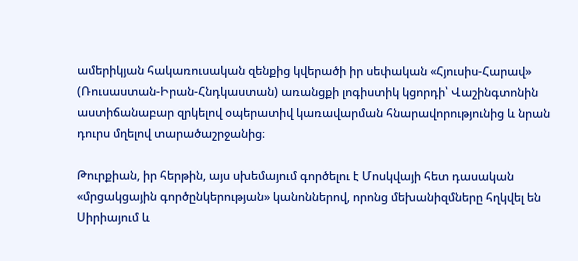ամերիկյան հակառուսական զենքից կվերածի իր սեփական «Հյուսիս-Հարավ» (Ռուսաստան-Իրան-Հնդկաստան) առանցքի լոգիստիկ կցորդի՝ Վաշինգտոնին աստիճանաբար զրկելով օպերատիվ կառավարման հնարավորությունից և նրան դուրս մղելով տարածաշրջանից։

Թուրքիան, իր հերթին, այս սխեմայում գործելու է Մոսկվայի հետ դասական «մրցակցային գործընկերության» կանոններով, որոնց մեխանիզմները հղկվել են Սիրիայում և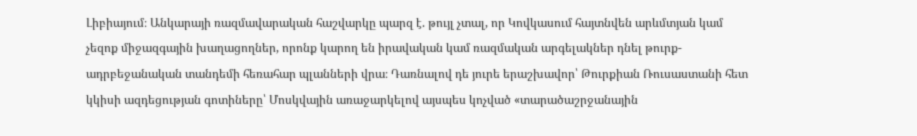Լիբիայում։ Անկարայի ռազմավարական հաշվարկը պարզ է. թույլ չտալ, որ Կովկասում հայտնվեն արևմտյան կամ չեզոք միջազգային խաղացողներ, որոնք կարող են իրավական կամ ռազմական արգելակներ դնել թուրք-ադրբեջանական տանդեմի հեռահար պլանների վրա։ Դառնալով դե յուրե երաշխավոր՝ Թուրքիան Ռուսաստանի հետ կկիսի ազդեցության գոտիները՝ Մոսկվային առաջարկելով այսպես կոչված «տարածաշրջանային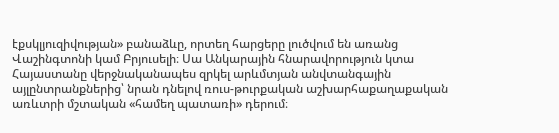էքսկլյուզիվության» բանաձևը, որտեղ հարցերը լուծվում են առանց Վաշինգտոնի կամ Բրյուսելի։ Սա Անկարային հնարավորություն կտա Հայաստանը վերջնականապես զրկել արևմտյան անվտանգային այլընտրանքներից՝ նրան դնելով ռուս-թուրքական աշխարհաքաղաքական առևտրի մշտական «համեղ պատառի» դերում։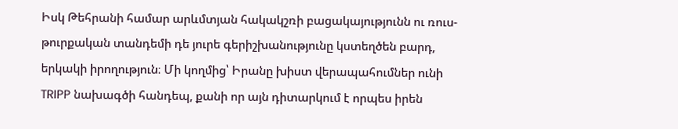Իսկ Թեհրանի համար արևմտյան հակակշռի բացակայությունն ու ռուս-թուրքական տանդեմի դե յուրե գերիշխանությունը կստեղծեն բարդ, երկակի իրողություն։ Մի կողմից՝ Իրանը խիստ վերապահումներ ունի TRIPP նախագծի հանդեպ, քանի որ այն դիտարկում է որպես իրեն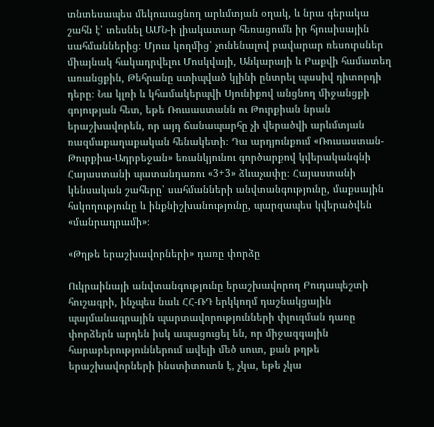տնտեսապես մեկուսացնող արևմտյան օղակ, և նրա գերակա շահն է՝ տեսնել ԱՄՆ-ի լիակատար հեռացումն իր հյուսիսային սահմաններից։ Մյուս կողմից՝ չունենալով բավարար ռեսուրսներ միայնակ հակադրվելու Մոսկվայի, Անկարայի և Բաքվի համատեղ առանցքին, Թեհրանը ստիպված կլինի ընտրել պասիվ դիտորդի դերը։ Նա կլռի և կհամակերպվի Սյունիքով անցնող միջանցքի գոյության հետ, եթե Ռուսաստանն ու Թուրքիան նրան երաշխավորեն, որ այդ ճանապարհը չի վերածվի արևմտյան ռազմաքաղաքական հենակետի։ Դա արդյունքում «Ռուսաստան-Թուրքիա-Ադրբեջան» եռանկյունու գործարքով կվերականգնի Հայաստանի պատանդառու «3+3» ձևաչափը։ Հայաստանի կենսական շահերը՝ սահմանների անվտանգությունը, մաքսային հսկողությունը և ինքնիշխանությունը, պարզապես կվերածվեն «մանրադրամի»։

«Թղթե երաշխավորների» դառը փորձը

Ուկրաինայի անվտանգությունը երաշխավորող Բուդապեշտի հուշագրի, ինչպես նաև ՀՀ-ՌԴ երկկողմ դաշնակցային պայմանագրային պարտավորությունների փլուզման դառը փորձերն արդեն իսկ ապացուցել են, որ միջազգային հարաբերություններում ավելի մեծ սուտ, քան թղթե երաշխավորների ինստիտուտն է, չկա, եթե չկա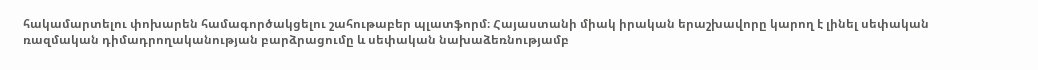հակամարտելու փոխարեն համագործակցելու շահութաբեր պլատֆորմ։ Հայաստանի միակ իրական երաշխավորը կարող է լինել սեփական ռազմական դիմադրողականության բարձրացումը և սեփական նախաձեռնությամբ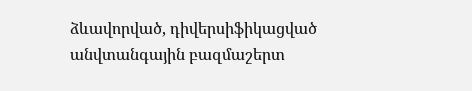ձևավորված, դիվերսիֆիկացված անվտանգային բազմաշերտ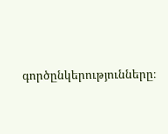գործընկերությունները։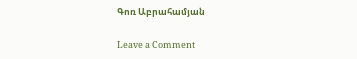Գոռ Աբրահամյան

Leave a Comment